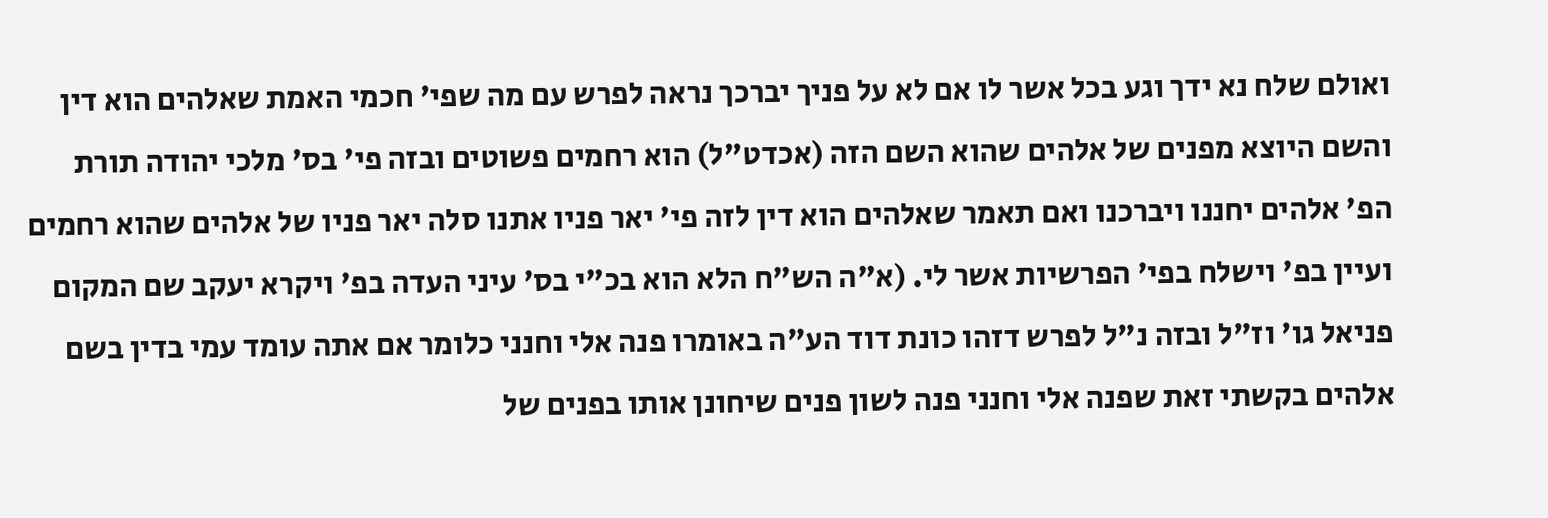ואולם שלח נא ידך וגע בכל אשר לו אם לא על פניך יברכך נראה לפרש עם מה שפי' חכמי האמת שאלהים הוא דין והשם היוצא מפנים של אלהים שהוא השם הזה (אכדט"ל) הוא רחמים פשוטים ובזה פי' בס' מלכי יהודה תורת הפ' אלהים יחננו ויברכנו ואם תאמר שאלהים הוא דין לזה פי' יאר פניו אתנו סלה יאר פניו של אלהים שהוא רחמים ועיין בפ' וישלח בפי' הפרשיות אשר לי. (א"ה הש"ח הלא הוא בכ"י בס' עיני העדה בפ' ויקרא יעקב שם המקום פניאל גו' וז"ל ובזה נ"ל לפרש דזהו כונת דוד הע"ה באומרו פנה אלי וחנני כלומר אם אתה עומד עמי בדין בשם אלהים בקשתי זאת שפנה אלי וחנני פנה לשון פנים שיחונן אותו בפנים של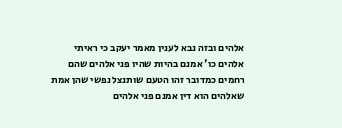אלהים ובזה נבא לענין מאמר יעקב כי ראיתי אלהים כו' אמנם בהיות שהיו פני אלהים שהם רחמים כמדובר זהו הטעם שותנצל נפשי שהן אמת שאלהים הוא דין אמנם פני אלהים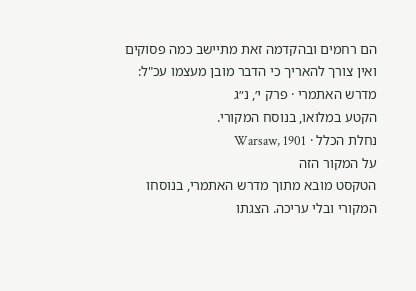הם רחמים ובהקדמה זאת מתיישב כמה פסוקים ואין צורך להאריך כי הדבר מובן מעצמו עכ"ל:
מדרש האתמרי · פרק י׳, נ״ג
הקטע במלואו, בנוסח המקורי.
נחלת הכלל · Warsaw, 1901
על המקור הזה
הטקסט מובא מתוך מדרש האתמרי, בנוסחו המקורי ובלי עריכה. הצגתו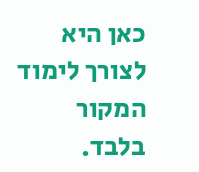כאן היא לצורך לימוד המקור בלבד.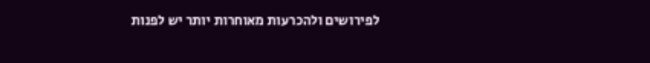לפירושים ולהכרעות מאוחרות יותר יש לפנות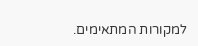למקורות המתאימים.